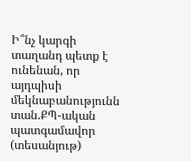Ի՞նչ կարգի տաղանդ պետք է ունենան, որ այդպիսի մեկնաբանությունն տան.ՔՊ-ական պատգամավոր (տեսանյութ)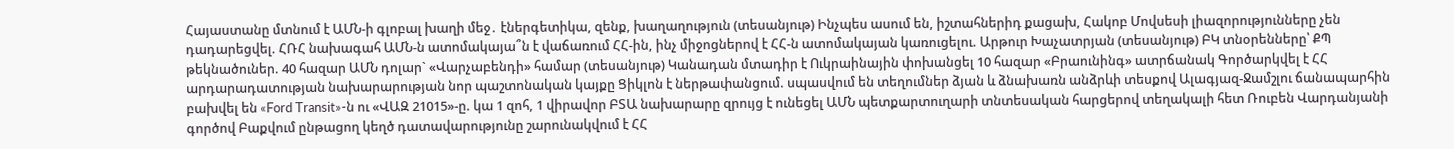Հայաստանը մտնում է ԱՄՆ-ի գլոբալ խաղի մեջ․ էներգետիկա, զենք, խաղաղություն (տեսանյութ) Ինչպես ասում են, իշտահներիդ քացախ, Հակոբ Մովսեսի լիազորությունները չեն դադարեցվել. ՀՌՀ նախագահ ԱՄՆ-ն ատոմակայա՞ն է վաճառում ՀՀ-ին, ինչ միջոցներով է ՀՀ-ն ատոմակայան կառուցելու. Արթուր Խաչատրյան (տեսանյութ) ԲԿ տնօրենները՝ ՔՊ թեկնածուներ. 40 հազար ԱՄՆ դոլար` «Վարչաբենդի» համար (տեսանյութ) Կանադան մտադիր է Ուկրաինային փոխանցել 10 հազար «Բրաունինգ» ատրճանակ Գործարկվել է ՀՀ արդարադատության նախարարության նոր պաշտոնական կայքը Ցիկլոն է ներթափանցում. սպասվում են տեղումներ ձյան և ձնախառն անձրևի տեսքով Ալագյազ-Ջամշլու ճանապարհին բախվել են «Ford Transit»-ն ու «ՎԱԶ 21015»-ը. կա 1 զոհ, 1 վիրավոր ԲՏԱ նախարարը զրույց է ունեցել ԱՄՆ պետքարտուղարի տնտեսական հարցերով տեղակալի հետ Ռուբեն Վարդանյանի գործով Բաքվում ընթացող կեղծ դատավարությունը շարունակվում է ՀՀ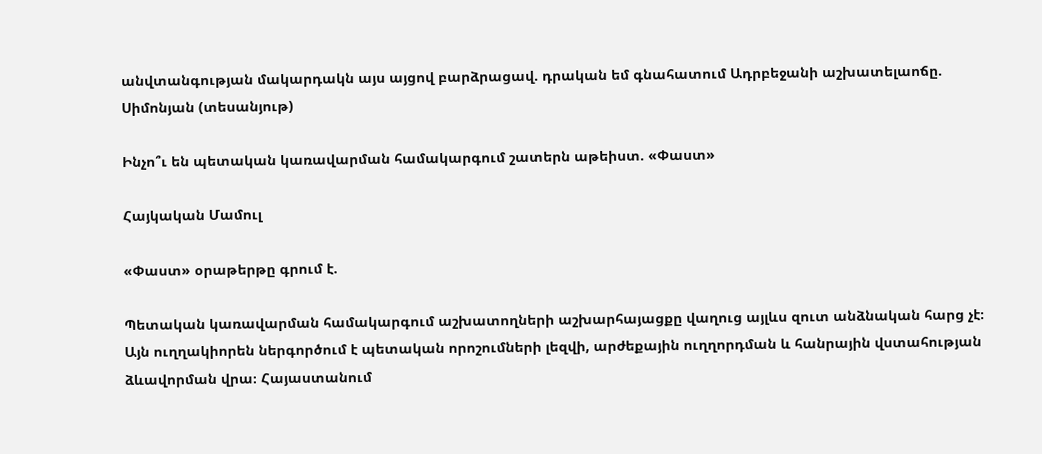անվտանգության մակարդակն այս այցով բարձրացավ. դրական եմ գնահատում Ադրբեջանի աշխատելաոճը. Սիմոնյան (տեսանյութ)

Ինչո՞ւ են պետական կառավարման համակարգում շատերն աթեիստ. «Փաստ»

Հայկական Մամուլ

«Փաստ» օրաթերթը գրում է.

Պետական կառավարման համակարգում աշխատողների աշխարհայացքը վաղուց այլևս զուտ անձնական հարց չէ։ Այն ուղղակիորեն ներգործում է պետական որոշումների լեզվի, արժեքային ուղղորդման և հանրային վստահության ձևավորման վրա։ Հայաստանում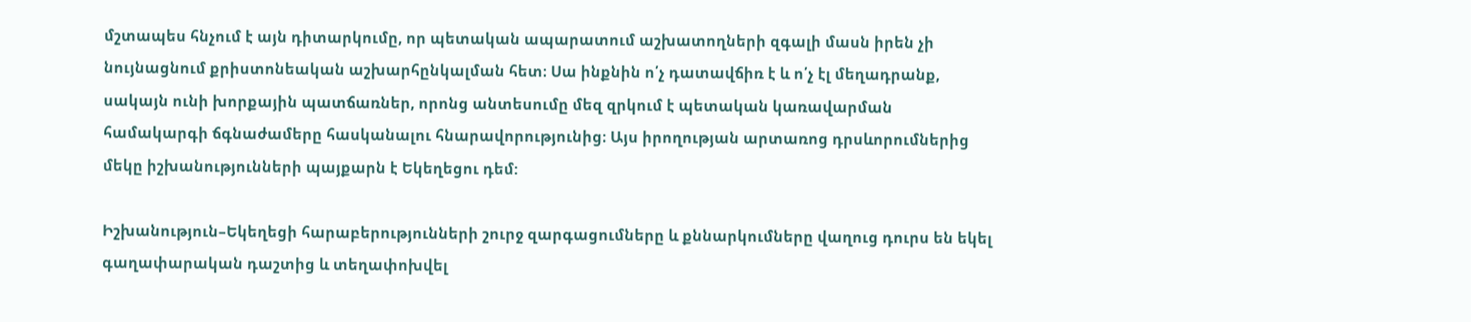մշտապես հնչում է այն դիտարկումը, որ պետական ապարատում աշխատողների զգալի մասն իրեն չի նույնացնում քրիստոնեական աշխարհընկալման հետ։ Սա ինքնին ո՛չ դատավճիռ է և ո՛չ էլ մեղադրանք, սակայն ունի խորքային պատճառներ, որոնց անտեսումը մեզ զրկում է պետական կառավարման համակարգի ճգնաժամերը հասկանալու հնարավորությունից։ Այս իրողության արտառոց դրսևորումներից մեկը իշխանությունների պայքարն է Եկեղեցու դեմ:

Իշխանություն–Եկեղեցի հարաբերությունների շուրջ զարգացումները և քննարկումները վաղուց դուրս են եկել գաղափարական դաշտից և տեղափոխվել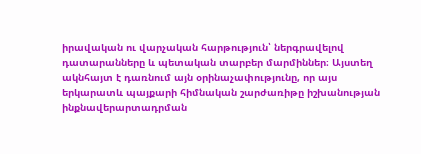իրավական ու վարչական հարթություն՝ ներգրավելով դատարանները և պետական տարբեր մարմիններ։ Այստեղ ակնհայտ է դառնում այն օրինաչափությունը, որ այս երկարատև պայքարի հիմնական շարժառիթը իշխանության ինքնավերարտադրման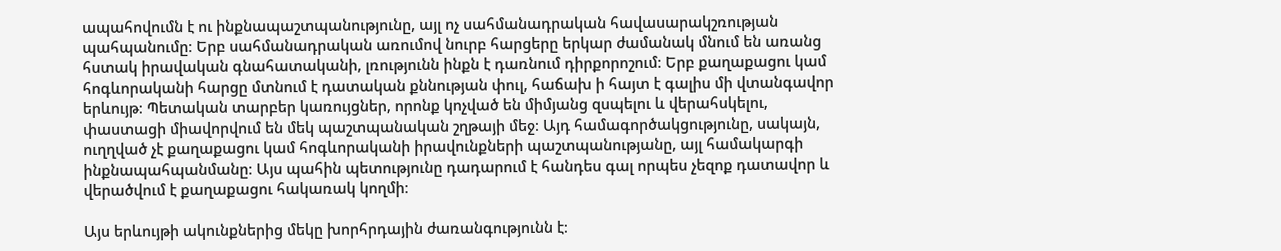ապահովումն է ու ինքնապաշտպանությունը, այլ ոչ սահմանադրական հավասարակշռության պահպանումը։ Երբ սահմանադրական առումով նուրբ հարցերը երկար ժամանակ մնում են առանց հստակ իրավական գնահատականի, լռությունն ինքն է դառնում դիրքորոշում։ Երբ քաղաքացու կամ հոգևորականի հարցը մտնում է դատական քննության փուլ, հաճախ ի հայտ է գալիս մի վտանգավոր երևույթ։ Պետական տարբեր կառույցներ, որոնք կոչված են միմյանց զսպելու և վերահսկելու, փաստացի միավորվում են մեկ պաշտպանական շղթայի մեջ։ Այդ համագործակցությունը, սակայն, ուղղված չէ քաղաքացու կամ հոգևորականի իրավունքների պաշտպանությանը, այլ համակարգի ինքնապահպանմանը։ Այս պահին պետությունը դադարում է հանդես գալ որպես չեզոք դատավոր և վերածվում է քաղաքացու հակառակ կողմի։

Այս երևույթի ակունքներից մեկը խորհրդային ժառանգությունն է։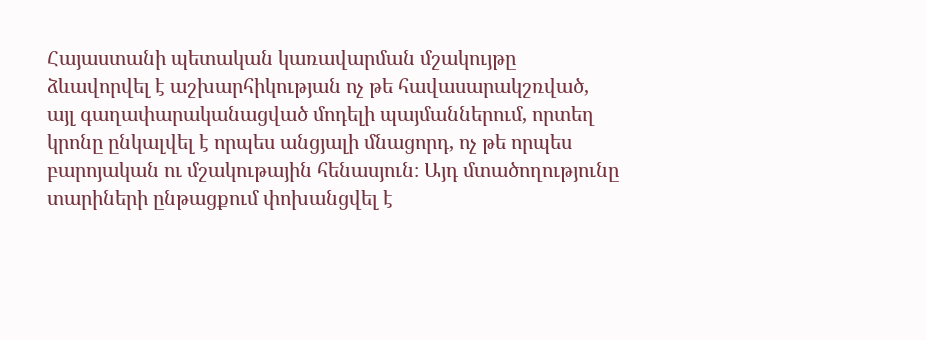Հայաստանի պետական կառավարման մշակույթը ձևավորվել է աշխարհիկության ոչ թե հավասարակշռված, այլ գաղափարականացված մոդելի պայմաններում, որտեղ կրոնը ընկալվել է որպես անցյալի մնացորդ, ոչ թե որպես բարոյական ու մշակութային հենասյուն։ Այդ մտածողությունը տարիների ընթացքում փոխանցվել է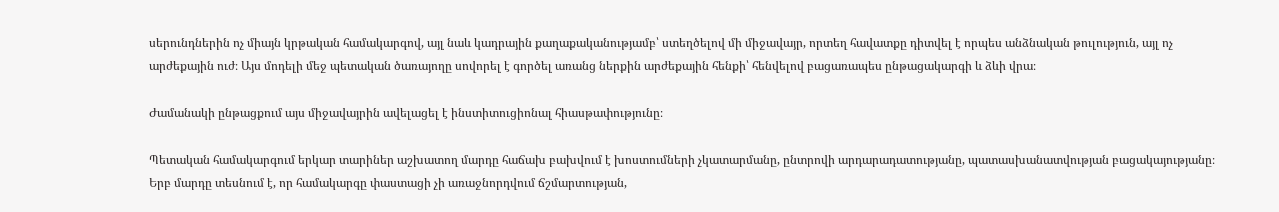սերունդներին ոչ միայն կրթական համակարգով, այլ նաև կադրային քաղաքականությամբ՝ ստեղծելով մի միջավայր, որտեղ հավատքը դիտվել է որպես անձնական թուլություն, այլ ոչ արժեքային ուժ։ Այս մոդելի մեջ պետական ծառայողը սովորել է գործել առանց ներքին արժեքային հենքի՝ հենվելով բացառապես ընթացակարգի և ձևի վրա։

Ժամանակի ընթացքում այս միջավայրին ավելացել է ինստիտուցիոնալ հիասթափությունը։

Պետական համակարգում երկար տարիներ աշխատող մարդը հաճախ բախվում է խոստումների չկատարմանը, ընտրովի արդարադատությանը, պատասխանատվության բացակայությանը։ Երբ մարդը տեսնում է, որ համակարգը փաստացի չի առաջնորդվում ճշմարտության,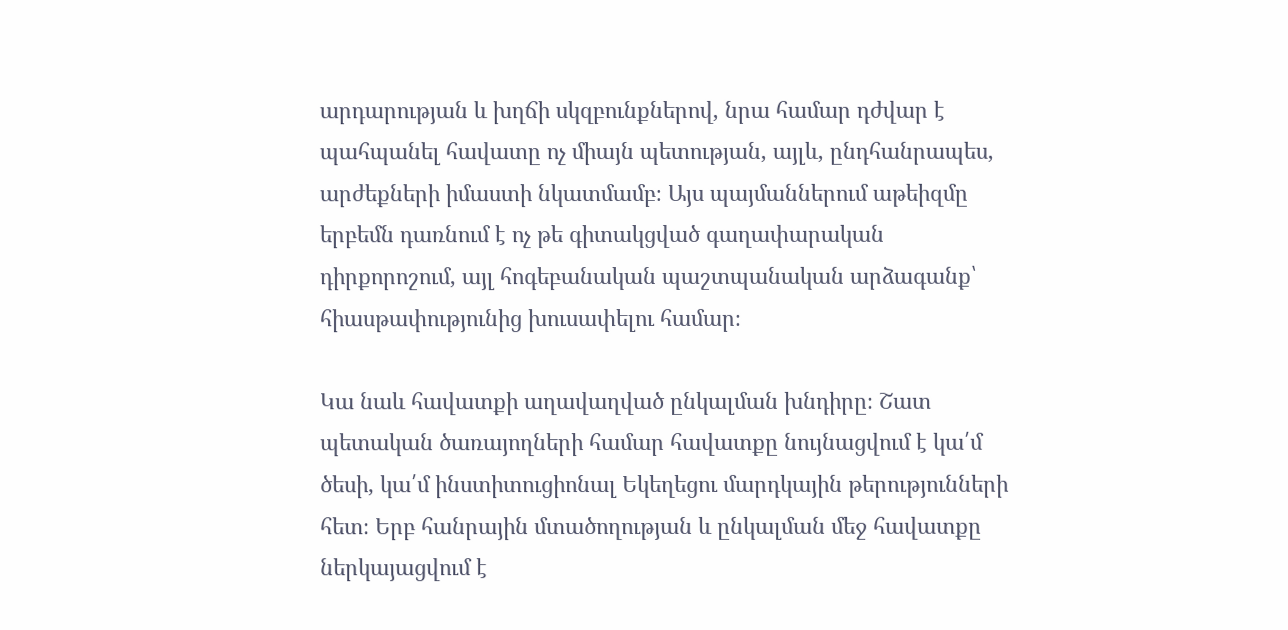արդարության և խղճի սկզբունքներով, նրա համար դժվար է պահպանել հավատը ոչ միայն պետության, այլև, ընդհանրապես, արժեքների իմաստի նկատմամբ։ Այս պայմաններում աթեիզմը երբեմն դառնում է ոչ թե գիտակցված գաղափարական դիրքորոշում, այլ հոգեբանական պաշտպանական արձագանք՝ հիասթափությունից խուսափելու համար։

Կա նաև հավատքի աղավաղված ընկալման խնդիրը։ Շատ պետական ծառայողների համար հավատքը նույնացվում է կա՛մ ծեսի, կա՛մ ինստիտուցիոնալ Եկեղեցու մարդկային թերությունների հետ։ Երբ հանրային մտածողության և ընկալման մեջ հավատքը ներկայացվում է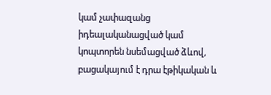կամ չափազանց իդեալականացված կամ կոպտորեն նսեմացված ձևով, բացակայում է դրա էթիկական և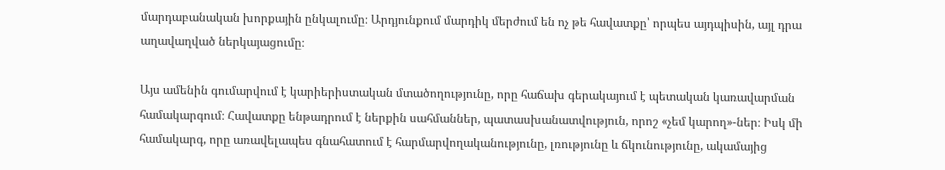մարդաբանական խորքային ընկալումը։ Արդյունքում մարդիկ մերժում են ոչ թե հավատքը՝ որպես այդպիսին, այլ դրա աղավաղված ներկայացումը։

Այս ամենին գումարվում է կարիերիստական մտածողությունը, որը հաճախ գերակայում է պետական կառավարման համակարգում։ Հավատքը ենթադրում է ներքին սահմաններ, պատասխանատվություն, որոշ «չեմ կարող»-ներ։ Իսկ մի համակարգ, որը առավելապես գնահատում է հարմարվողականությունը, լռությունը և ճկունությունը, ակամայից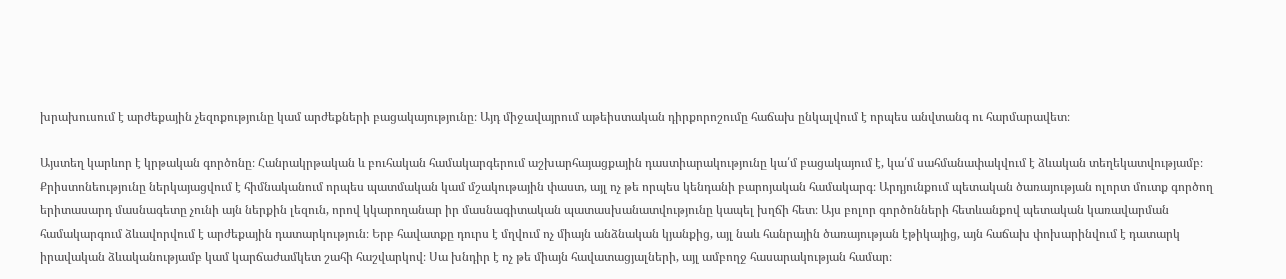խրախուսում է արժեքային չեզոքությունը կամ արժեքների բացակայությունը։ Այդ միջավայրում աթեիստական դիրքորոշումը հաճախ ընկալվում է որպես անվտանգ ու հարմարավետ։

Այստեղ կարևոր է կրթական գործոնը։ Հանրակրթական և բուհական համակարգերում աշխարհայացքային դաստիարակությունը կա՛մ բացակայում է, կա՛մ սահմանափակվում է ձևական տեղեկատվությամբ։ Քրիստոնեությունը ներկայացվում է հիմնականում որպես պատմական կամ մշակութային փաստ, այլ ոչ թե որպես կենդանի բարոյական համակարգ։ Արդյունքում պետական ծառայության ոլորտ մուտք գործող երիտասարդ մասնագետը չունի այն ներքին լեզուն, որով կկարողանար իր մասնագիտական պատասխանատվությունը կապել խղճի հետ։ Այս բոլոր գործոնների հետևանքով պետական կառավարման համակարգում ձևավորվում է արժեքային դատարկություն։ Երբ հավատքը դուրս է մղվում ոչ միայն անձնական կյանքից, այլ նաև հանրային ծառայության էթիկայից, այն հաճախ փոխարինվում է դատարկ իրավական ձևականությամբ կամ կարճաժամկետ շահի հաշվարկով։ Սա խնդիր է ոչ թե միայն հավատացյալների, այլ ամբողջ հասարակության համար։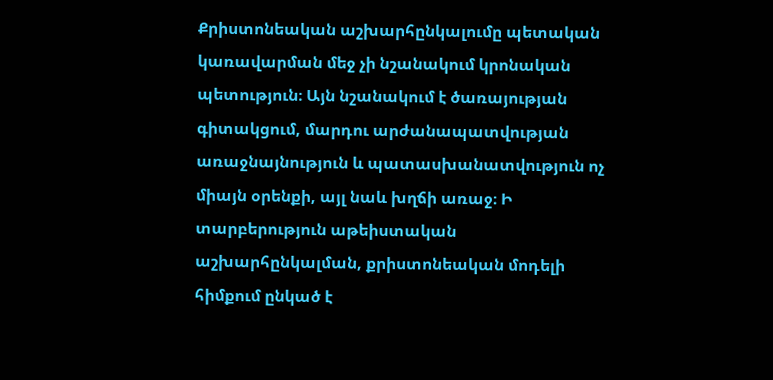Քրիստոնեական աշխարհընկալումը պետական կառավարման մեջ չի նշանակում կրոնական պետություն։ Այն նշանակում է ծառայության գիտակցում, մարդու արժանապատվության առաջնայնություն և պատասխանատվություն ոչ միայն օրենքի, այլ նաև խղճի առաջ։ Ի տարբերություն աթեիստական աշխարհընկալման, քրիստոնեական մոդելի հիմքում ընկած է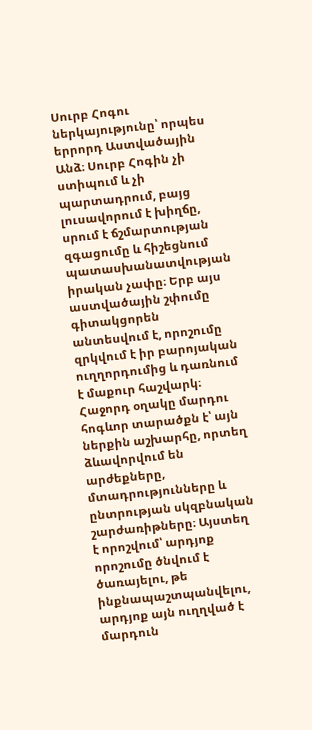Սուրբ Հոգու ներկայությունը՝ որպես երրորդ Աստվածային Անձ։ Սուրբ Հոգին չի ստիպում և չի պարտադրում, բայց լուսավորում է խիղճը, սրում է ճշմարտության զգացումը և հիշեցնում պատասխանատվության իրական չափը։ Երբ այս աստվածային շփումը գիտակցորեն անտեսվում է, որոշումը զրկվում է իր բարոյական ուղղորդումից և դառնում է մաքուր հաշվարկ։ Հաջորդ օղակը մարդու հոգևոր տարածքն է՝ այն ներքին աշխարհը, որտեղ ձևավորվում են արժեքները, մտադրությունները և ընտրության սկզբնական շարժառիթները։ Այստեղ է որոշվում՝ արդյոք որոշումը ծնվում է ծառայելու, թե ինքնապաշտպանվելու, արդյոք այն ուղղված է մարդուն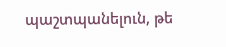պաշտպանելուն, թե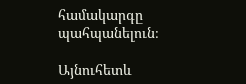համակարգը պահպանելուն։

Այնուհետև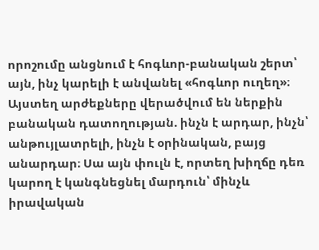որոշումը անցնում է հոգևոր-բանական շերտ՝ այն, ինչ կարելի է անվանել «հոգևոր ուղեղ»։ Այստեղ արժեքները վերածվում են ներքին բանական դատողության. ինչն է արդար, ինչն՝ անթույլատրելի, ինչն է օրինական, բայց անարդար։ Սա այն փուլն է, որտեղ խիղճը դեռ կարող է կանգնեցնել մարդուն՝ մինչև իրավական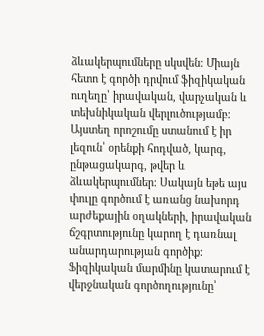ձևակերպումները սկսվեն։ Միայն հետո է գործի դրվում ֆիզիկական ուղեղը՝ իրավական, վարչական և տեխնիկական վերլուծությամբ։ Այստեղ որոշումը ստանում է իր լեզուն՝ օրենքի հոդված, կարգ, ընթացակարգ, թվեր և ձևակերպումներ։ Սակայն եթե այս փուլը գործում է առանց նախորդ արժեքային օղակների, իրավական ճշգրտությունը կարող է դառնալ անարդարության գործիք։ Ֆիզիկական մարմինը կատարում է վերջնական գործողությունը՝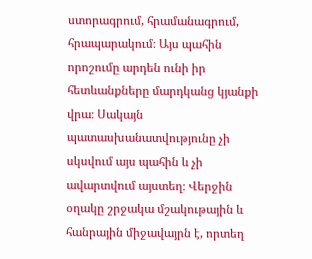ստորագրում, հրամանագրում, հրապարակում։ Այս պահին որոշումը արդեն ունի իր հետևանքները մարդկանց կյանքի վրա։ Սակայն պատասխանատվությունը չի սկսվում այս պահին և չի ավարտվում այստեղ։ Վերջին օղակը շրջակա մշակութային և հանրային միջավայրն է, որտեղ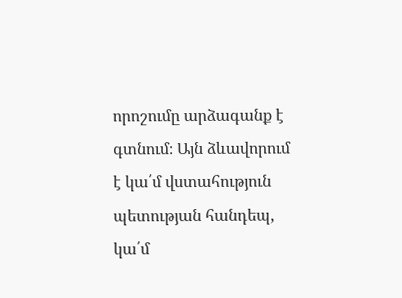որոշումը արձագանք է գտնում։ Այն ձևավորում է կա՛մ վստահություն պետության հանդեպ, կա՛մ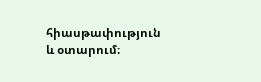հիասթափություն և օտարում։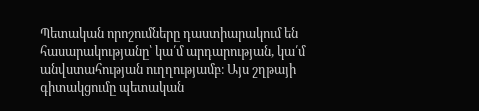Պետական որոշումները դաստիարակում են հասարակությանը՝ կա՛մ արդարության, կա՛մ անվստահության ուղղությամբ։ Այս շղթայի գիտակցումը պետական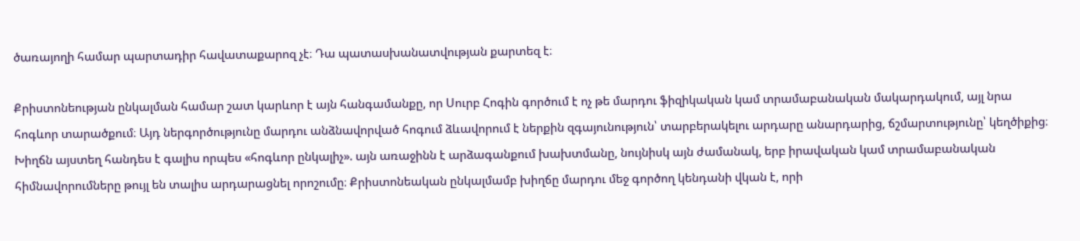ծառայողի համար պարտադիր հավատաքարոզ չէ։ Դա պատասխանատվության քարտեզ է։

Քրիստոնեության ընկալման համար շատ կարևոր է այն հանգամանքը, որ Սուրբ Հոգին գործում է ոչ թե մարդու ֆիզիկական կամ տրամաբանական մակարդակում, այլ նրա հոգևոր տարածքում։ Այդ ներգործությունը մարդու անձնավորված հոգում ձևավորում է ներքին զգայունություն՝ տարբերակելու արդարը անարդարից, ճշմարտությունը՝ կեղծիքից։ Խիղճն այստեղ հանդես է գալիս որպես «հոգևոր ընկալիչ». այն առաջինն է արձագանքում խախտմանը, նույնիսկ այն ժամանակ, երբ իրավական կամ տրամաբանական հիմնավորումները թույլ են տալիս արդարացնել որոշումը։ Քրիստոնեական ընկալմամբ խիղճը մարդու մեջ գործող կենդանի վկան է, որի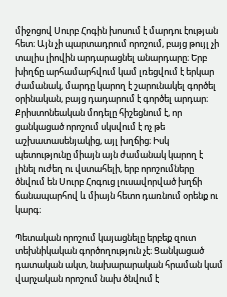միջոցով Սուրբ Հոգին խոսում է մարդու էության հետ։ Այն չի պարտադրում որոշում, բայց թույլ չի տալիս լիովին արդարացնել անարդարը։ Երբ խիղճը արհամարհվում կամ լռեցվում է երկար ժամանակ, մարդը կարող է շարունակել գործել օրինական, բայց դադարում է գործել արդար։ Քրիստոնեական մոդելը հիշեցնում է, որ ցանկացած որոշում սկսվում է ոչ թե աշխատասենյակից, այլ խղճից։ Իսկ պետությունը միայն այն ժամանակ կարող է լինել ուժեղ ու վստահելի, երբ որոշումները ծնվում են Սուրբ Հոգուց լուսավորված խղճի ճանապարհով և միայն հետո դառնում օրենք ու կարգ։

Պետական որոշում կայացնելը երբեք զուտ տեխնիկական գործողություն չէ։ Ցանկացած դատական ակտ, նախարարական հրաման կամ վարչական որոշում նախ ծնվում է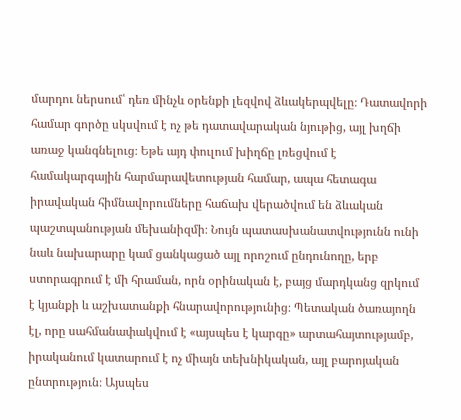մարդու ներսում՝ դեռ մինչև օրենքի լեզվով ձևակերպվելը։ Դատավորի համար գործը սկսվում է ոչ թե դատավարական նյութից, այլ խղճի առաջ կանգնելուց։ Եթե այդ փուլում խիղճը լռեցվում է համակարգային հարմարավետության համար, ապա հետագա իրավական հիմնավորումները հաճախ վերածվում են ձևական պաշտպանության մեխանիզմի։ Նույն պատասխանատվությունն ունի նաև նախարարը կամ ցանկացած այլ որոշում ընդունողը, երբ ստորագրում է մի հրաման, որն օրինական է, բայց մարդկանց զրկում է կյանքի և աշխատանքի հնարավորությունից։ Պետական ծառայողն էլ, որը սահմանափակվում է «այսպես է կարգը» արտահայտությամբ, իրականում կատարում է ոչ միայն տեխնիկական, այլ բարոյական ընտրություն։ Այսպես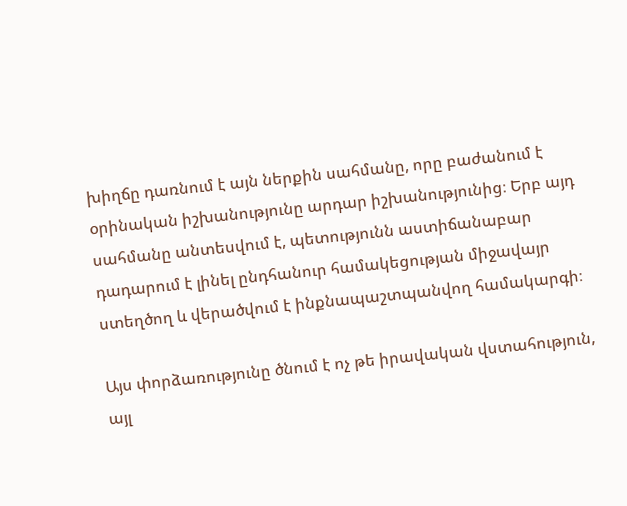խիղճը դառնում է այն ներքին սահմանը, որը բաժանում է օրինական իշխանությունը արդար իշխանությունից։ Երբ այդ սահմանը անտեսվում է, պետությունն աստիճանաբար դադարում է լինել ընդհանուր համակեցության միջավայր ստեղծող և վերածվում է ինքնապաշտպանվող համակարգի։

Այս փորձառությունը ծնում է ոչ թե իրավական վստահություն, այլ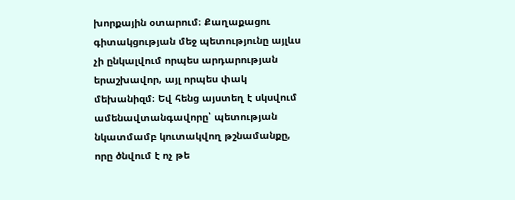խորքային օտարում։ Քաղաքացու գիտակցության մեջ պետությունը այլևս չի ընկալվում որպես արդարության երաշխավոր, այլ որպես փակ մեխանիզմ։ Եվ հենց այստեղ է սկսվում ամենավտանգավորը՝ պետության նկատմամբ կուտակվող թշնամանքը, որը ծնվում է ոչ թե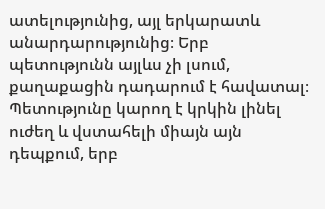ատելությունից, այլ երկարատև անարդարությունից։ Երբ պետությունն այլևս չի լսում, քաղաքացին դադարում է հավատալ։ Պետությունը կարող է կրկին լինել ուժեղ և վստահելի միայն այն դեպքում, երբ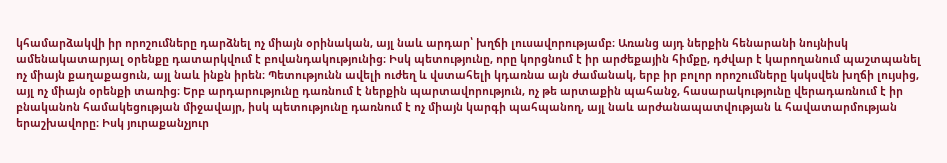կհամարձակվի իր որոշումները դարձնել ոչ միայն օրինական, այլ նաև արդար՝ խղճի լուսավորությամբ։ Առանց այդ ներքին հենարանի նույնիսկ ամենակատարյալ օրենքը դատարկվում է բովանդակությունից։ Իսկ պետությունը, որը կորցնում է իր արժեքային հիմքը, դժվար է կարողանում պաշտպանել ոչ միայն քաղաքացուն, այլ նաև ինքն իրեն։ Պետությունն ավելի ուժեղ և վստահելի կդառնա այն ժամանակ, երբ իր բոլոր որոշումները կսկսվեն խղճի լույսից, այլ ոչ միայն օրենքի տառից։ Երբ արդարությունը դառնում է ներքին պարտավորություն, ոչ թե արտաքին պահանջ, հասարակությունը վերադառնում է իր բնականոն համակեցության միջավայր, իսկ պետությունը դառնում է ոչ միայն կարգի պահպանող, այլ նաև արժանապատվության և հավատարմության երաշխավորը։ Իսկ յուրաքանչյուր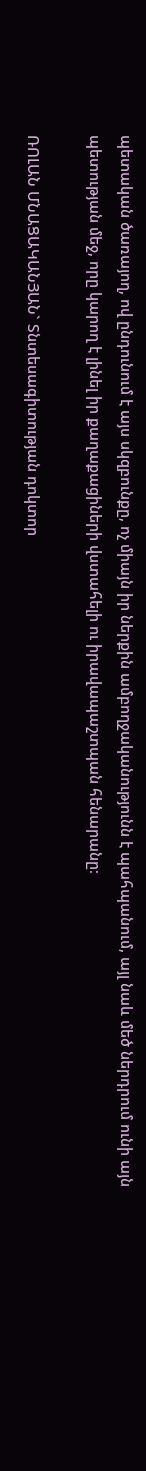պետական ծառայող, ով ընդունում է այս սկզբունքը, ոչ միայն իր ներքին ամբողջականությունն է պահպանում, այլ նաև մեծ ներդրում ունի այն պետության մեջ, որը կարող է լինել իր քաղաքացիների վստահելի ու իրավապաշտպան հենարանը։

ՌՈԼԱՆ ՄՆԱՑԱԿԱՆՅԱՆ` Տնտեսագիտության դոկտոր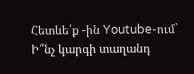Հետևե՛ք -ին Youtube-ում`
Ի՞նչ կարգի տաղանդ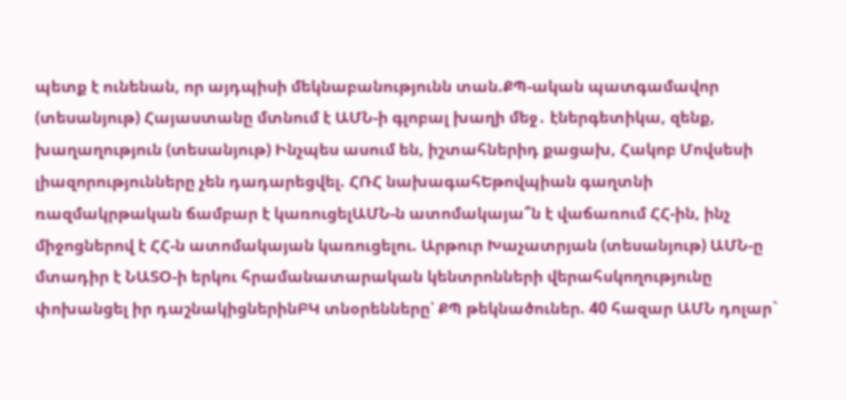պետք է ունենան, որ այդպիսի մեկնաբանությունն տան.ՔՊ-ական պատգամավոր (տեսանյութ) Հայաստանը մտնում է ԱՄՆ-ի գլոբալ խաղի մեջ․ էներգետիկա, զենք, խաղաղություն (տեսանյութ) Ինչպես ասում են, իշտահներիդ քացախ, Հակոբ Մովսեսի լիազորությունները չեն դադարեցվել. ՀՌՀ նախագահԵթովպիան գաղտնի ռազմակրթական ճամբար է կառուցելԱՄՆ-ն ատոմակայա՞ն է վաճառում ՀՀ-ին, ինչ միջոցներով է ՀՀ-ն ատոմակայան կառուցելու. Արթուր Խաչատրյան (տեսանյութ) ԱՄՆ-ը մտադիր է ՆԱՏՕ-ի երկու հրամանատարական կենտրոնների վերահսկողությունը փոխանցել իր դաշնակիցներինԲԿ տնօրենները՝ ՔՊ թեկնածուներ. 40 հազար ԱՄՆ դոլար`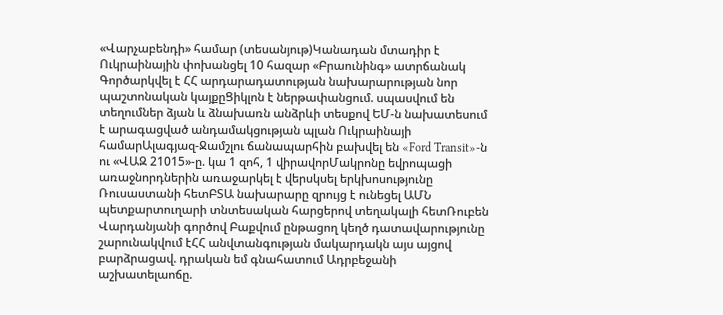«Վարչաբենդի» համար (տեսանյութ)Կանադան մտադիր է Ուկրաինային փոխանցել 10 հազար «Բրաունինգ» ատրճանակ Գործարկվել է ՀՀ արդարադատության նախարարության նոր պաշտոնական կայքըՑիկլոն է ներթափանցում. սպասվում են տեղումներ ձյան և ձնախառն անձրևի տեսքով ԵՄ-ն նախատեսում է արագացված անդամակցության պլան Ուկրաինայի համարԱլագյազ-Ջամշլու ճանապարհին բախվել են «Ford Transit»-ն ու «ՎԱԶ 21015»-ը. կա 1 զոհ, 1 վիրավորՄակրոնը եվրոպացի առաջնորդներին առաջարկել է վերսկսել երկխոսությունը Ռուսաստանի հետԲՏԱ նախարարը զրույց է ունեցել ԱՄՆ պետքարտուղարի տնտեսական հարցերով տեղակալի հետՌուբեն Վարդանյանի գործով Բաքվում ընթացող կեղծ դատավարությունը շարունակվում էՀՀ անվտանգության մակարդակն այս այցով բարձրացավ. դրական եմ գնահատում Ադրբեջանի աշխատելաոճը.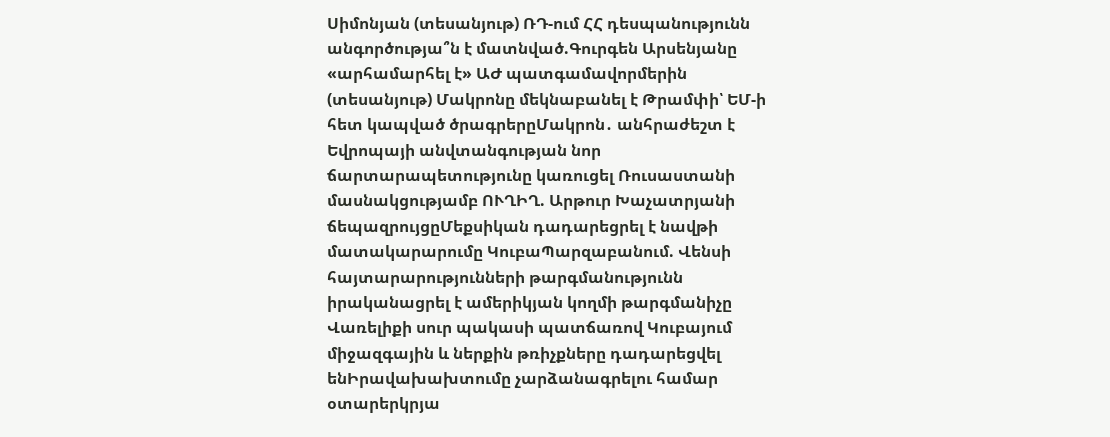Սիմոնյան (տեսանյութ) ՌԴ-ում ՀՀ դեսպանությունն անգործությա՞ն է մատնված.Գուրգեն Արսենյանը «արհամարհել է» ԱԺ պատգամավորմերին (տեսանյութ) Մակրոնը մեկնաբանել է Թրամփի՝ ԵՄ-ի հետ կապված ծրագրերըՄակրոն․ անհրաժեշտ է Եվրոպայի անվտանգության նոր ճարտարապետությունը կառուցել Ռուսաստանի մասնակցությամբ ՈՒՂԻՂ. Արթուր Խաչատրյանի ճեպազրույցըՄեքսիկան դադարեցրել է նավթի մատակարարումը ԿուբաՊարզաբանում. Վենսի հայտարարությունների թարգմանությունն իրականացրել է ամերիկյան կողմի թարգմանիչը Վառելիքի սուր պակասի պատճառով Կուբայում միջազգային և ներքին թռիչքները դադարեցվել ենԻրավախախտումը չարձանագրելու համար օտարերկրյա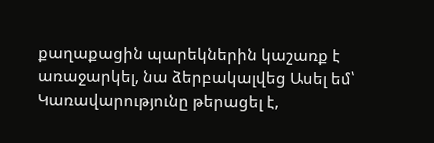քաղաքացին պարեկներին կաշառք է առաջարկել, նա ձերբակալվեց Ասել եմ՝ Կառավարությունը թերացել է,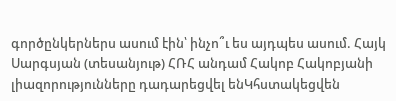գործընկերներս ասում էին՝ ինչո՞ւ ես այդպես ասում. Հայկ Սարգսյան (տեսանյութ) ՀՌՀ անդամ Հակոբ Հակոբյանի լիազորությունները դադարեցվել ենԿհստակեցվեն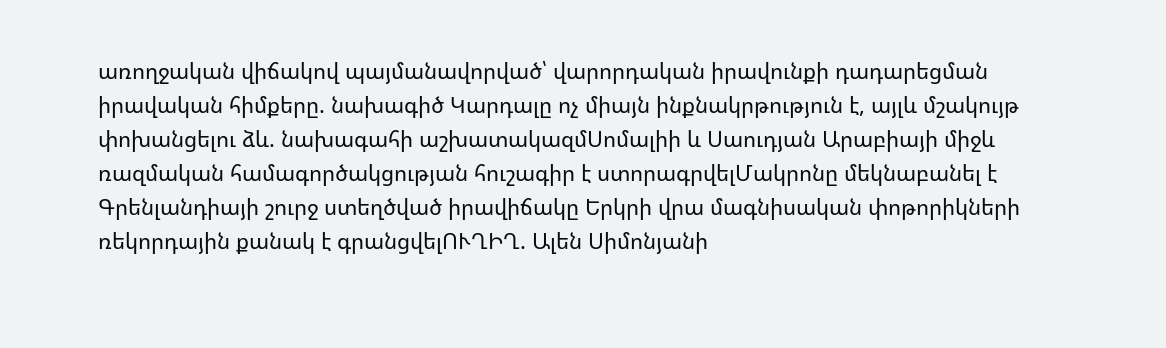առողջական վիճակով պայմանավորված՝ վարորդական իրավունքի դադարեցման իրավական հիմքերը. նախագիծ Կարդալը ոչ միայն ինքնակրթություն է, այլև մշակույթ փոխանցելու ձև. նախագահի աշխատակազմՍոմալիի և Սաուդյան Արաբիայի միջև ռազմական համագործակցության հուշագիր է ստորագրվելՄակրոնը մեկնաբանել է Գրենլանդիայի շուրջ ստեղծված իրավիճակը Երկրի վրա մագնիսական փոթորիկների ռեկորդային քանակ է գրանցվելՈՒՂԻՂ. Ալեն Սիմոնյանի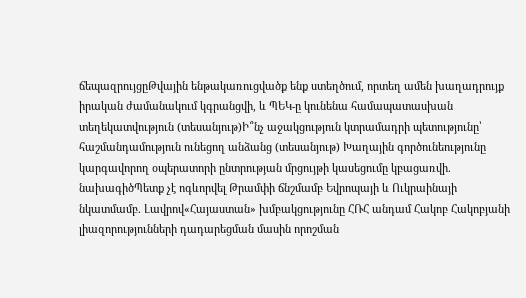ճեպազրույցըԹվային ենթակառուցվածք ենք ստեղծում, որտեղ ամեն խաղադրույք իրական ժամանակում կգրանցվի, և ՊԵԿ-ը կունենա համապատասխան տեղեկատվություն (տեսանյութ)Ի՞նչ աջակցություն կտրամադրի պետությունը՝ հաշմանդամություն ունեցող անձանց (տեսանյութ) Խաղային գործունեությունը կարգավորող օպերատորի ընտրության մրցույթի կասեցումը կբացառվի. նախագիծՊետք չէ ոգևորվել Թրամփի ճնշմամբ Եվրոպայի և Ուկրաինայի նկատմամբ. Լավրով«Հայաստան» խմբակցությունը ՀՌՀ անդամ Հակոբ Հակոբյանի լիազորությունների դադարեցման մասին որոշման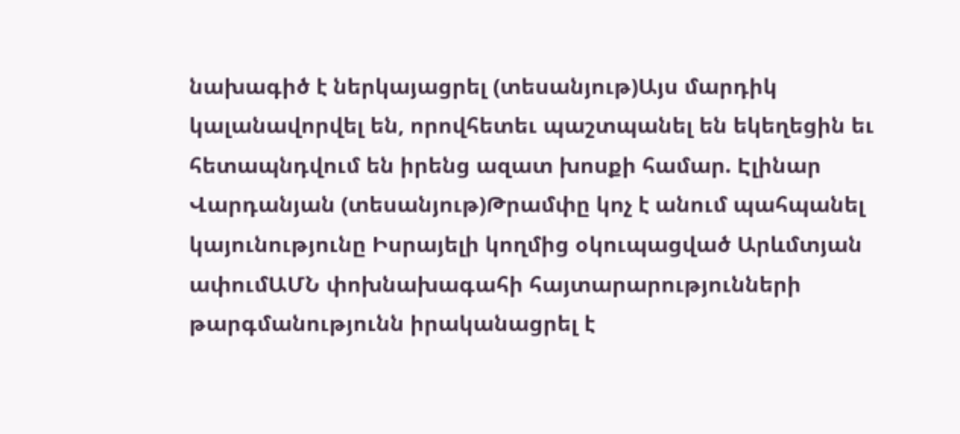նախագիծ է ներկայացրել (տեսանյութ)Այս մարդիկ կալանավորվել են, որովհետեւ պաշտպանել են եկեղեցին եւ հետապնդվում են իրենց ազատ խոսքի համար. Էլինար Վարդանյան (տեսանյութ)Թրամփը կոչ է անում պահպանել կայունությունը Իսրայելի կողմից օկուպացված Արևմտյան ափումԱՄՆ փոխնախագահի հայտարարությունների թարգմանությունն իրականացրել է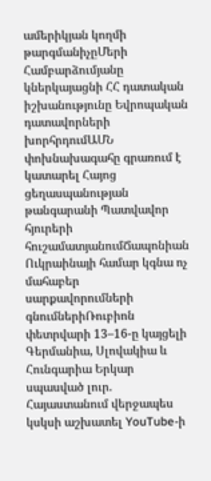ամերիկյան կողմի թարգմանիչըՄերի Համբարձումյանը կներկայացնի ՀՀ դատական իշխանությունը Եվրոպական դատավորների խորհրդումԱՄՆ փոխնախագահը գրառում է կատարել Հայոց ցեղասպանության թանգարանի Պատվավոր հյուրերի հուշամատյանումՃապոնիան Ուկրաինայի համար կգնա ոչ մահաբեր սարքավորումների գնումներիՌուբիոն փետրվարի 13–16-ը կայցելի Գերմանիա, Սլովակիա և Հունգարիա Երկար սպասված լուր. Հայաստանում վերջապես կսկսի աշխատել YouTube-ի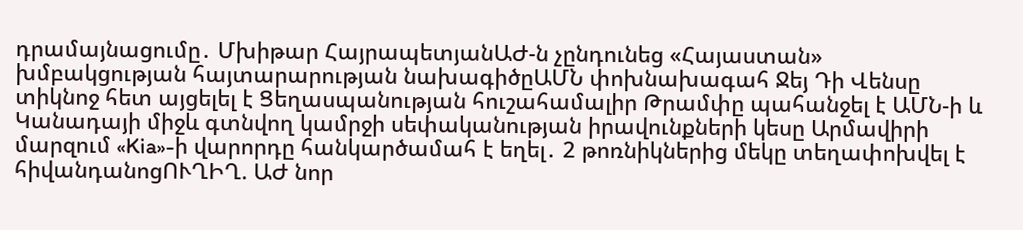դրամայնացումը․ Մխիթար ՀայրապետյանԱԺ-ն չընդունեց «Հայաստան» խմբակցության հայտարարության նախագիծըԱՄՆ փոխնախագահ Ջեյ Դի Վենսը տիկնոջ հետ այցելել է Ցեղասպանության հուշահամալիր Թրամփը պահանջել է ԱՄՆ-ի և Կանադայի միջև գտնվող կամրջի սեփականության իրավունքների կեսը Արմավիրի մարզում «Kia»-ի վարորդը հանկարծամահ է եղել․ 2 թոռնիկներից մեկը տեղափոխվել է հիվանդանոցՈՒՂԻՂ. ԱԺ նոր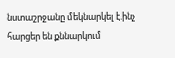նստաշրջանը մեկնարկել է.ինչ հարցեր են քննարկում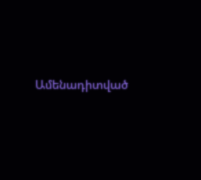Ամենադիտված